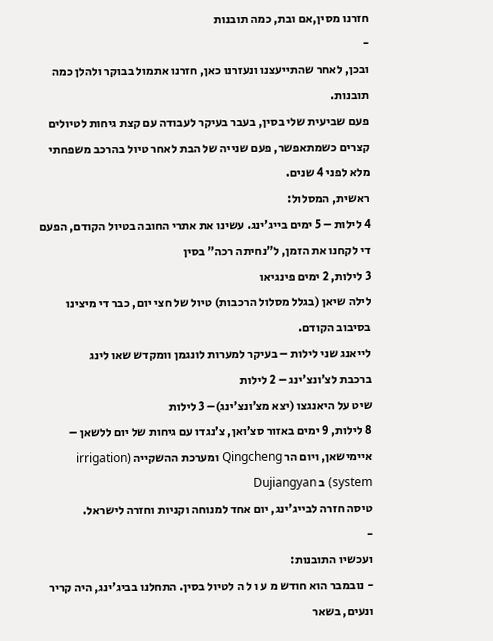חזרנו מסין,אם ובת, כמה תובנות
-
ובכן, לאחר שהתייעצנו ונעזרנו כאן, חזרנו אתמול בבוקר ולהלן כמה תובנות.
פעם שביעית שלי בסין, בעבר בעיקר לעבודה עם קצת גיחות לטיולים קצרים כשמתאפשר, פעם שנייה של הבת לאחר טיול בהרכב משפחתי מלא לפני 4 שנים.
ראשית, המסלול:
4 לילות – 5 ימים בייג’ינג. עשינו את אתרי החובה בטיול הקודם, הפעם די לקחנו את הזמן, ל”נחיתה רכה” בסין
3 לילות, 2 ימים פינגיאו
לילה שיאן (בגלל מסלול הרכבות) טיול של חצי יום, כבר די מיצינו בסיבוב הקודם.
לייאנג שני לילות – בעיקר למערות לונגמן וומקדש שאו לינג
ברכבת לצ’ונצ’ינג – 2 לילות
שיט על היאנגצו (יצא מצ’ונצ’ינג)– 3 לילות
8 לילות, 9 ימים באזור סצ’ואן, צ’נגדו עם גיחות של יום ללשאן – איימישאן, ויום הר Qingcheng ומערכת ההשקייה (irrigation system) ב Dujiangyan
טיסה חזרה לבייג’ינג, יום אחד למנוחה וקניות וחזרה לישראל.
-
ועכשיו התובנות:
- נובמבר הוא חודש מ ע ו ל ה לטיול בסין. התחלנו בביג’ינג, היה קריר ונעים, בשאר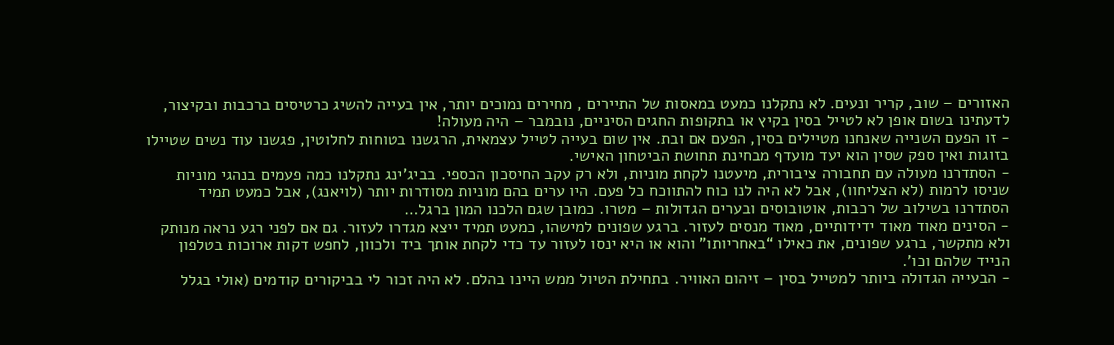האזורים – שוב, קריר ונעים. לא נתקלנו כמעט במאסות של התיירים , מחירים נמוכים יותר, אין בעייה להשיג כרטיסים ברכבות ובקיצור, לדעתינו בשום אופן לא לטייל בסין בקיץ או בתקופות החגים הסיניים, נובמבר – היה מעולה!
- זו הפעם השנייה שאנחנו מטיילים בסין, הפעם אם ובת. אין שום בעייה לטייל עצמאית, הרגשנו בטוחות לחלוטין, פגשנו עוד נשים שטיילו בזוגות ואין ספק שסין הוא יעד מועדף מבחינת תחושת הביטחון האישי.
- הסתדרנו מעולה עם תחבורה ציבורית, מיעטנו לקחת מוניות, ולא רק עקב החיסכון הכספי. בביג’ינג נתקלנו כמה פעמים בנהגי מוניות שניסו לרמות (לא הצליחוו), אבל לא היה לנו כוח להתווכח כל פעם. היו ערים בהם מוניות מסודרות יותר (לויאנג), אבל כמעט תמיד הסתדרנו בשילוב של רכבות, אוטובוסים ובערים הגדולות – מטרו. כמובן שגם הלכנו המון ברגל…
- הסינים מאוד מאוד ידידותיים, מאוד מנסים לעזור. ברגע שפונים למישהו, כמעט תמיד ייצא מגדרו לעזור. גם אם לפני רגע נראה מנותק ולא מתקשר, ברגע שפונים, את כאילו “באחריותו” והוא או היא ינסו לעזור עד כדי לקחת אותך ביד ולכוון, לחפש דקות ארוכות בטלפון הנייד שלהם וכו’.
- הבעייה הגדולה ביותר למטייל בסין – זיהום האוויר. בתחילת הטיול ממש היינו בהלם. לא היה זכור לי בביקורים קודמים (אולי בגלל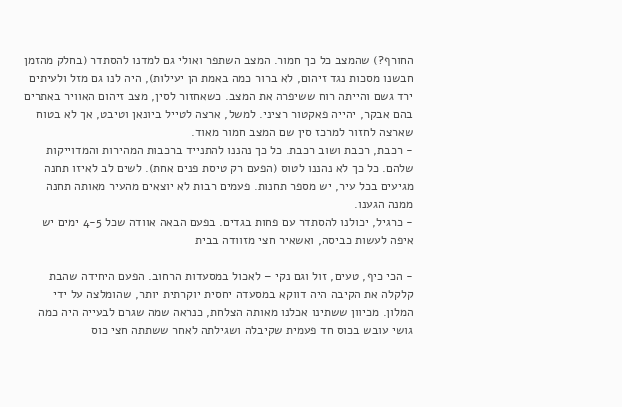החורף?) שהמצב כל כך חמור. המצב השתפר ואולי גם למדנו להסתדר (בחלק מהזמן חבשנו מסכות נגד זיהום, לא ברור כמה באמת הן יעילות), היה לנו גם מזל ולעיתים ירד גשם והייתה רוח ששיפרה את המצב. כשאחזור לסין, מצב זיהום האוויר באתרים בהם אבקר, יהייה פאקטור רציני. למשל, ארצה לטייל ביונאן וטיבט, אך לא בטוח שארצה לחזור למרכז סין שם המצב חמור מאוד.
- רכבת, רכבת ושוב רכבת. כל כך נהננו להתנייד ברכבות המהירות והמדוייקות שלהם. כל כך לא נהננו לטוס (הפעם רק טיסת פנים אחת). לשים לב לאיזו תחנה מגיעים בכל עיר, יש מספר תחנות. פעמים רבות לא יוצאים מהעיר מאותה תחנה ממנה הגענו.
- כרגיל, יכולנו להסתדר עם פחות בגדים. בפעם הבאה אוודה שכל 4-5 ימים יש איפה לעשות כביסה, ואשאיר חצי מזוודה בבית

- הכי כיף, טעים, זול וגם נקי – לאכול במסעדות הרחוב. הפעם היחידה שהבת קלקלה את הקיבה היה דווקא במסעדה יחסית יוקרתית יותר, שהומלצה על ידי המלון. מכיוון ששתינו אכלנו מאותה הצלחת, כנראה שמה שגרם לבעייה היה כמה גושי עובש בכוס חד פעמית שקיבלה ושגילתה לאחר ששתתה חצי כוס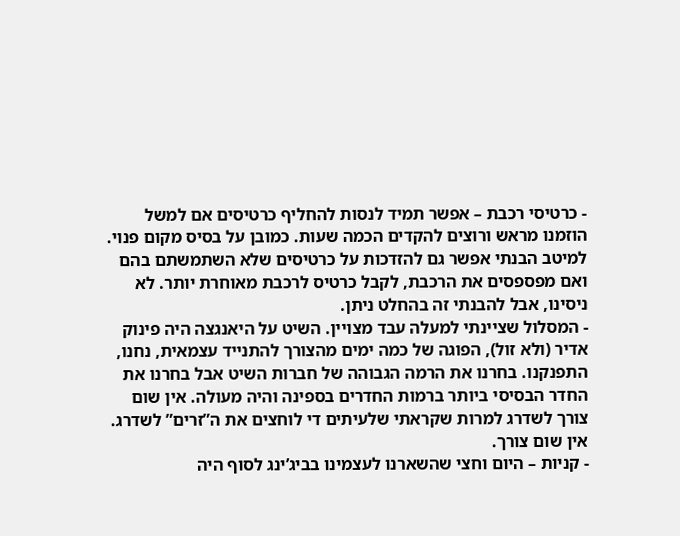- כרטיסי רכבת – אפשר תמיד לנסות להחליף כרטיסים אם למשל הוזמנו מראש ורוצים להקדים הכמה שעות. כמובן על בסיס מקום פנוי. למיטב הבנתי אפשר גם להזדכות על כרטיסים שלא השתמשתם בהם ואם מפספסים את הרכבת, לקבל כרטיס לרכבת מאוחרת יותר. לא ניסינו, אבל להבנתי זה בהחלט ניתן.
- המסלול שציינתי למעלה עבד מצויין. השיט על היאנגצה היה פינוק אדיר (ולא זול), הפוגה של כמה ימים מהצורך להתנייד עצמאית, נחנו, התפנקנו. בחרנו את הרמה הגבוהה של חברות השיט אבל בחרנו את החדר הבסיסי ביותר ברמות החדרים בספינה והיה מעולה. אין שום צורך לשדרג למרות שקראתי שלעיתים די לוחצים את ה”זרים” לשדרג. אין שום צורך.
- קניות – היום וחצי שהשארנו לעצמינו בביג’ינג לסוף היה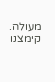מעולה. קימצנו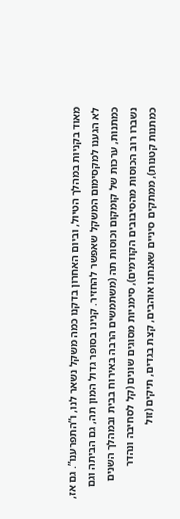מאוד בקניות במהלך הטיול, וביום האחרון בדקנו כמה משקל נשאר לנו, ו”התפרענו”. גם אז, לא הגענו למקסימום המשקל שאפשר להחזיר. קנינו בסופר גדול המון תה, גם הביתה וגם כמתנות, ערכות של קומקום וכוסות תה (משתמשים הרבה באירוח בבית ובמהלך השנים נשברו רוב הכוסות מהסיבובים הקודמים), סימניות מסוגים שונים (קל לסחיבה ונהדר כמתנות קטנות), ממתקים סיניים שאנחנו אוהבים, קצת בגדים, תיקים (זול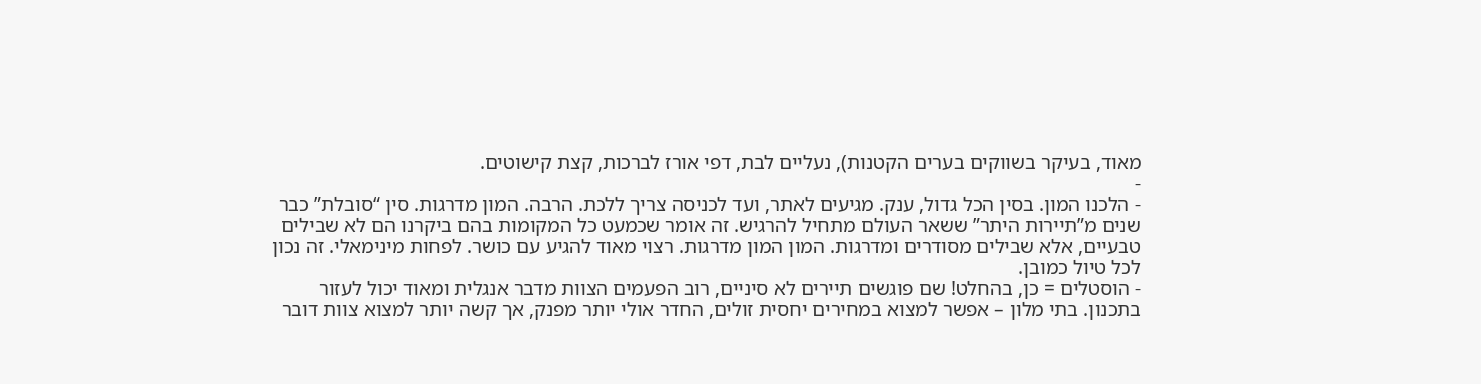מאוד, בעיקר בשווקים בערים הקטנות), נעליים לבת, דפי אורז לברכות, קצת קישוטים.
-
- הלכנו המון. בסין הכל גדול, ענק. מגיעים לאתר, ועד לכניסה צריך ללכת. הרבה. המון מדרגות. סין “סובלת” כבר שנים מ”תיירות היתר” ששאר העולם מתחיל להרגיש. זה אומר שכמעט כל המקומות בהם ביקרנו הם לא שבילים טבעיים, אלא שבילים מסודרים ומדרגות. המון המון מדרגות. רצוי מאוד להגיע עם כושר. לפחות מינימאלי. זה נכון לכל טיול כמובן.
- הוסטלים = כן, בהחלט! שם פוגשים תיירים לא סיניים, רוב הפעמים הצוות מדבר אנגלית ומאוד יכול לעזור בתכנון. בתי מלון – אפשר למצוא במחירים יחסית זולים, החדר אולי יותר מפנק, אך קשה יותר למצוא צוות דובר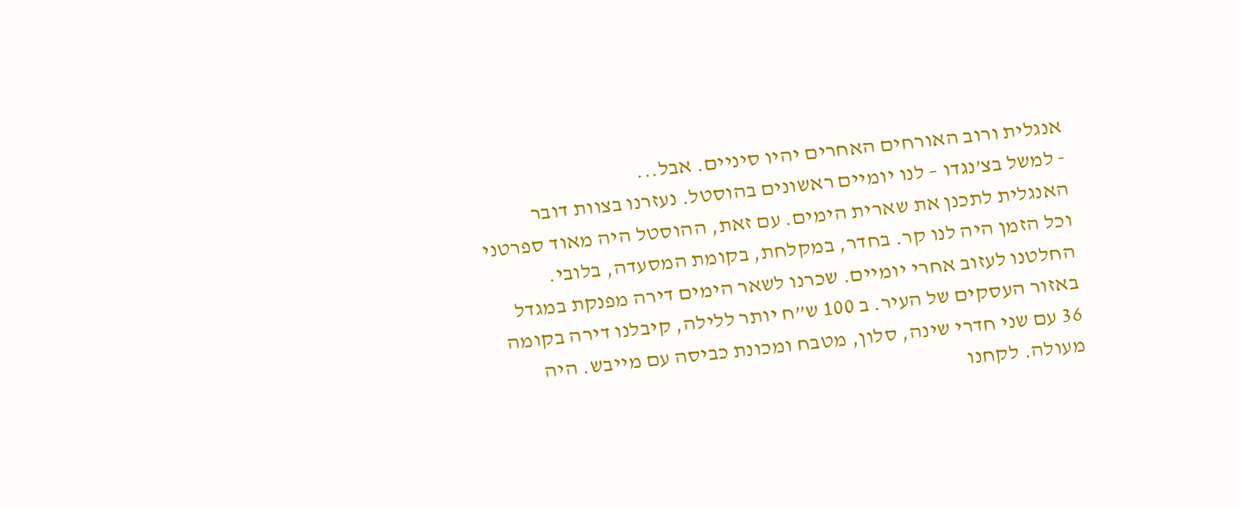אנגלית ורוב האורחים האחרים יהיו סיניים. אבל...
- למשל בצ’נגדו – לנו יומיים ראשונים בהוסטל. נעזרנו בצוות דובר האנגלית לתכנן את שארית הימים. עם זאת, ההוסטל היה מאוד ספרטני וכל הזמן היה לנו קר. בחדר, במקלחת, בקומת המסעדה, בלובי. החלטנו לעזוב אחרי יומיים. שכרנו לשאר הימים דירה מפנקת במגדל באזור העסקים של העיר. ב 100 ש”ח יותר ללילה, קיבלנו דירה בקומה 36 עם שני חדרי שינה, סלון, מטבח ומכונת כביסה עם מייבש. היה מעולה. לקחנו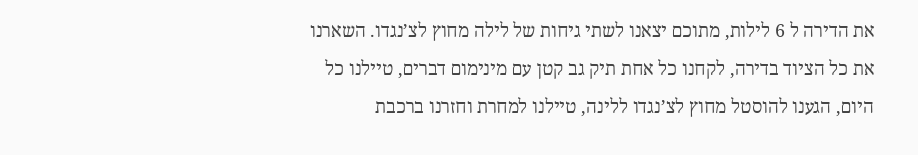את הדירה ל 6 לילות, מתוכם יצאנו לשתי גיחות של לילה מחוץ לצ’נגדו. השארנו את כל הציוד בדירה, לקחנו כל אחת תיק גב קטן עם מינימום דברים, טיילנו כל היום, הגענו להוסטל מחוץ לצ’נגדו ללינה, טיילנו למחרת וחזרנו ברכבת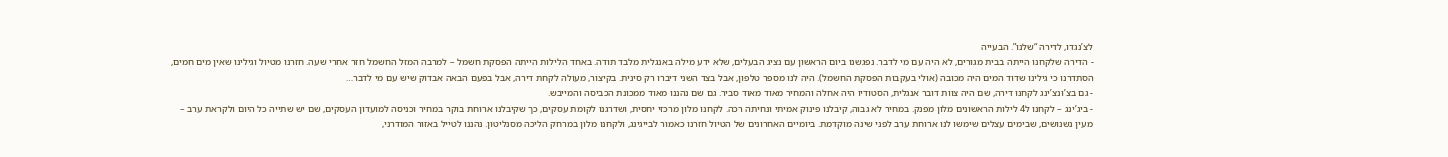לצ’נגדו, לדירה “שלנו”. הבעייה
- הדירה שלקחנו הייתה בבית מגורים, לא היה עם מי לדבר. נפגשנו ביום הראשון עם נציג הבעלים, שלא ידע מילה באנגלית מלבד תודה. באחד הלילות הייתה הפסקת חשמל – למרבה המזל החשמל חזר אחרי שעה. חזרנו מטיול וגילינו שאין מים חמים, הסתדרנו כי גילינו שדוד המים היה מכובה (אולי בעקבות הפסקת החשמל). היה לנו מספר טלפון, אבל בצד השני דיברו רק סינית. בקיצור, מעולה לקחת דירה, אבל בפעם הבאה אבדוק שיש עם מי לדבר…
- גם בצ’ונצ’ינג לקחנו דירה, שם היה צוות דובר אנגלית, הסטודיו היה אחלה והמחיר מאוד מאוד סביר. גם שם נהננו מאוד ממכונת הכביסה והמייבש.
- ביג’ינג – לקחנו ל4 לילות הראשונים מלון מפנק. במחיר לא גבוה, קיבלנו פינוק אמיתי ונחיתה רכה. לקחנו מלון מרכזי יחסית, ושדרגנו לקומת עסקים, כך שקיבלנו ארוחת בוקר במחיר וכניסה למועדון העסקים, שם יש שתייה כל היום ולקראת ערב – מעין נשנושים, שבימים עצלים שימשו לנו ארוחת ערב לפני שינה מוקדמת. ביומיים האחרונים של הטיול חזרנו כאמור לבייגינג, ולקחנו מלון במרחק הליכה מסנליטון. נהננו לטייל באזור המודרני,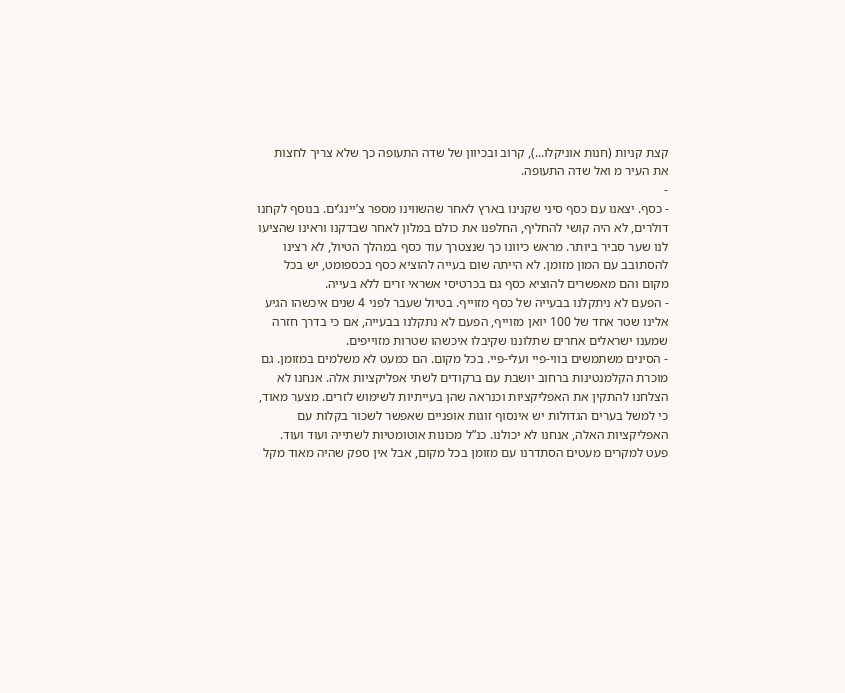קצת קניות (חנות אוניקלו...), קרוב ובכיוון של שדה התעופה כך שלא צריך לחצות את העיר מ ואל שדה התעופה.
-
- כסף. יצאנו עם כסף סיני שקנינו בארץ לאחר שהשווינו מספר צ’יינג’ים. בנוסף לקחנו דולרים, לא היה קושי להחליף, החלפנו את כולם במלון לאחר שבדקנו וראינו שהציעו לנו שער סביר ביותר. מראש כיוונו כך שנצטרך עוד כסף במהלך הטיול, לא רצינו להסתובב עם המון מזומן. לא הייתה שום בעייה להוציא כסף בכספומט, יש בכל מקום והם מאפשרים להוציא כסף גם בכרטיסי אשראי זרים ללא בעייה.
- הפעם לא ניתקלנו בבעייה של כסף מזוייף. בטיול שעבר לפני 4 שנים איכשהו הגיע אלינו שטר אחד של 100 יואן מזוייף, הפעם לא נתקלנו בבעייה, אם כי בדרך חזרה שמענו ישראלים אחרים שתלוננו שקיבלו איכשהו שטרות מזוייפים.
- הסינים משתמשים בווי-פיי ועלי-פיי. בכל מקום. הם כמעט לא משלמים במזומן. גם מוכרת הקלמנטינות ברחוב יושבת עם ברקודים לשתי אפליקציות אלה. אנחנו לא הצלחנו להתקין את האפליקציות וכנראה שהן בעייתיות לשימוש לזרים. מצער מאוד, כי למשל בערים הגדולות יש אינסוף זוגות אופניים שאפשר לשכור בקלות עם האפליקציות האלה, אנחנו לא יכולנו. כנ”ל מכונות אוטומטיות לשתייה ועוד ועוד. פעט למקרים מעטים הסתדרנו עם מזומן בכל מקום, אבל אין ספק שהיה מאוד מקל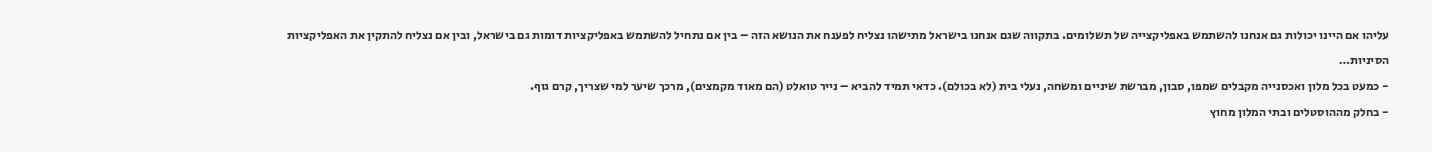עליהו אם היינו יכולות גם אנחנו להשתמש באפליקצייה של תשלומים. בתקווה שגם אנחנו בישראל מתישהו נצליח לפענח את הנושא הזה – בין אם נתחיל להשתמש באפליקציות דומות גם בישראל, ובין אם נצליח להתקין את האפליקציות הסיניות…
- כמעט בכל מלון ואכסנייה מקבלים שמפו, סבון, מברשת שיניים ומשחה, נעלי בית (לא בכולם). כדאי תמיד להביא – נייר טואלט (הם מאוד מקמצים), מרכך שיער למי שצריך, קרם גוף.
- בחלק מההוסטלים ובתי המלון מחוץ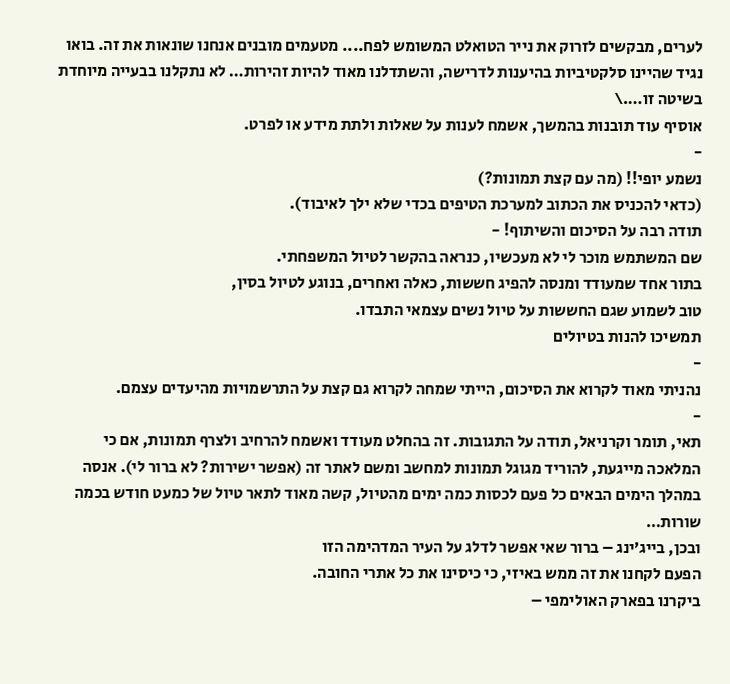לערים, מבקשים לזרוק את נייר הטואלט המשומש לפח.... מטעמים מובנים אנחנו שונאות את זה. בואו נגיד שהיינו סלקטיביות בהיענות לדרישה, והשתדלנו מאוד להיות זהירות… לא נתקלנו בבעייה מיוחדת בשיטה זו….\
אוסיף עוד תובנות בהמשך, אשמח לענות על שאלות ולתת מידע או לפרט.
-
נשמע יופי!! (מה עם קצת תמונות?)
(כדאי להכניס את הכתוב למערכת הטיפים בכדי שלא ילך לאיבוד).
תודה רבה על הסיכום והשיתוף! -
שם המשתמש מוכר לי לא מעכשיו, כנראה בהקשר לטיול המשפחתי.
בתור אחד שמעודד ומנסה להפיג חששות, כאלה ואחרים, בנוגע לטיול בסין,
טוב לשמוע שגם החששות על טיול נשים עצמאי התבדו.
תמשיכו להנות בטיולים
-
נהניתי מאוד לקרוא את הסיכום, הייתי שמחה לקרוא גם קצת על התרשמויות מהיעדים עצמם.
-
תאי, תומר וקרניאל, תודה על התגובות. זה בהחלט מעודד ואשמח להרחיב ולצרף תמונות, אם כי המלאכה מייגעת, להוריד מגוגל תמונות למחשב ומשם לאתר זה (אפשר ישירות? לא ברור לי). אנסה במהלך הימים הבאים כל פעם לכסות כמה ימים מהטיול, קשה מאוד לתאר טיול של כמעט חודש בכמה שורות…
ובכן, בייג’ינג – ברור שאי אפשר לדלג על העיר המדהימה הזו
הפעם לקחנו את זה ממש באיזי, כי כיסינו את כל אתרי החובה.
ביקרנו בפארק האולימפי –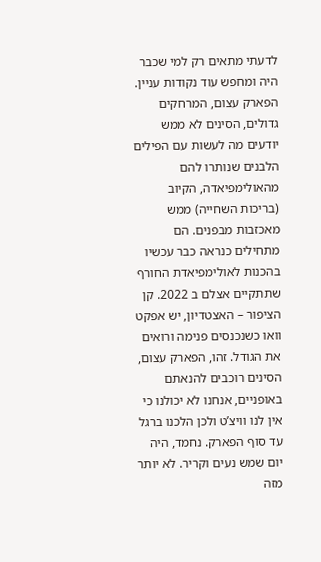לדעתי מתאים רק למי שכבר היה ומחפש עוד נקודות עניין. הפארק עצום, המרחקים גדולים, הסינים לא ממש יודעים מה לעשות עם הפילים הלבנים שנותרו להם מהאולימפיאדה, הקיוב (בריכות השחייה) ממש מאכזבות מבפנים. הם מתחילים כנראה כבר עכשיו בהכנות לאולימפיאדת החורף שתתקיים אצלם ב 2022. קן הציפור – האצטדיון, יש אפקט וואו כשנכנסים פנימה ורואים את הגודל. זהו, הפארק עצום, הסינים רוכבים להנאתם באופניים, אנחנו לא יכולנו כי אין לנו וויצ’ט ולכן הלכנו ברגל עד סוף הפארק. נחמד, היה יום שמש נעים וקריר. לא יותר מזה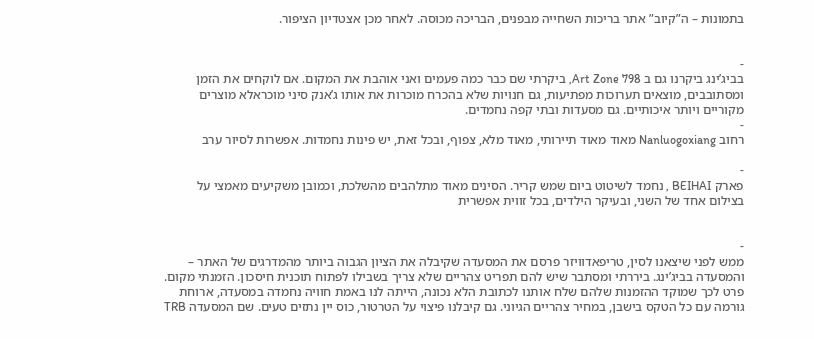בתמונות – ה”קיוב” אתר בריכות השחייה מבפנים, הבריכה מכוסה. לאחר מכן אצטדיון הציפור.


-
בביג’ינג ביקרנו גם ב Art Zone 798, ביקרתי שם כבר כמה פעמים ואני אוהבת את המקום. אם לוקחים את הזמן ומסתובבים, מוצאים תערוכות מפתיעות, גם חנויות שלא בהכרח מוכרות את אותו ג’אנק סיני מוכראלא מוצרים מקוריים ויותר איכותיים. גם מסעדות ובתי קפה נחמדים.
-
רחוב Nanluogoxiang מאוד מאוד תיירותי, מאוד מלא, צפוף, ובכל זאת, יש פינות נחמדות. אפשרות לסיור ערב

-
פארק BEIHAI , נחמד לשיטוט ביום שמש קריר. הסינים מאוד מתלהבים מהשלכת, וכמובן משקיעים מאמצי על בצילום אחד של השני, ובעיקר הילדים, בכל זווית אפשרית


-
ממש לפני שיצאנו לסין, טריפאדוויזר פרסם את המסעדה שקיבלה את הציון הגבוה ביותר מהמדרגים של האתר – והמסעדה בביג’ינג. ביררתי ומסתבר שיש להם תפריט צהריים שלא צריך בשבילו לפתוח תוכנית חיסכון. הזמנתי מקום. פרט לכך שמוקד ההזמנות שלהם שלח אותנו לכתובת הלא נכונה, הייתה לנו באמת חוויה נחמדה במסעדה, ארוחת גורמה עם כל הטקס בישבן, במחיר צהריים הגיוני. גם קיבלנו פיצוי על הטרטור, כוס יין נתזים טעים. שם המסעדה TRB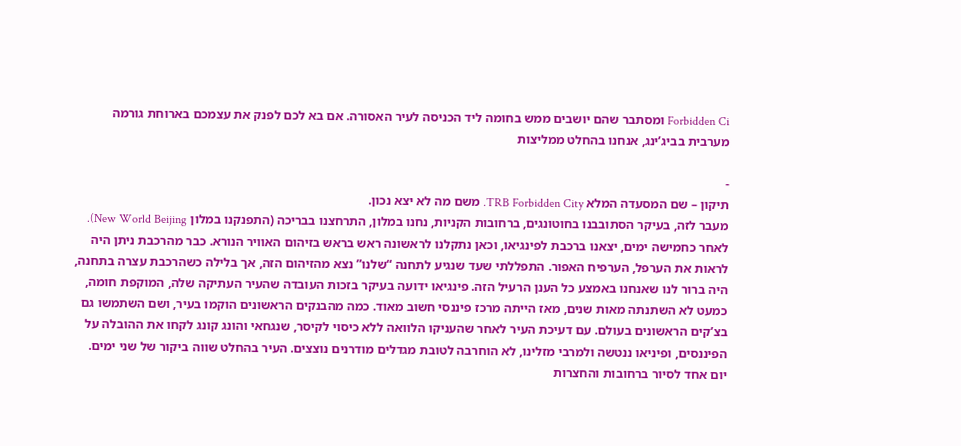Forbidden Ci ומסתבר שהם יושבים ממש בחומה ליד הכניסה לעיר האסורה. אם בא לכם לפנק את עצמכם בארוחת גורמה מערבית בביג’ינג, אנחנו בהחלט ממליצות

-
תיקון – שם המסעדה המלא TRB Forbidden City. משם מה לא יצא נכון.
מעבר לזה, בעיקר הסתובבנו בחוטונגים, ברחובות הקניות, נחנו במלון, התרחצנו בבריכה (התפנקנו במלון New World Beijing).
לאחר כחמישה ימים, יצאנו ברכבת לפינגיאו, וכאן נתקלנו לראשונה ראש בראש בזיהום האוויר הנורא. כבר מהרכבת ניתן היה לראות את הערפל, הערפיח האפור. התפללתי שעד שנגיע לתחנה “שלנו” נצא מהזיהום הזה, אך בלילה כשהרכבת עצרה בתחנה, היה ברור לנו שאנחנו באמצע כל הענן הרעיל הזה. פינגיאו ידועה בעיקר בזכות העובדה שהעיר העתיקה שלה, המוקפת חומה, כמעט לא השתנתה מאות שנים, מאז הייתה מרכז פיננסי חשוב מאוד. כמה מהבנקים הראשונים הוקמו בעיר, ושם השתמשו גם בצ’קים הראשונים בעולם. עם דעיכת העיר לאחר שהעניקו הלוואה ללא כיסוי לקיסר, שנגחאי והונג קונג לקחו את ההובלה על הפיננסים, ופיניאו ננטשה ולמרבי מזלינו, לא הוחרבה לטובת מגדלים מודרנים נוצצים. העיר בהחלט שווה ביקור של שני ימים. יום אחד לסיור ברחובות והחצרות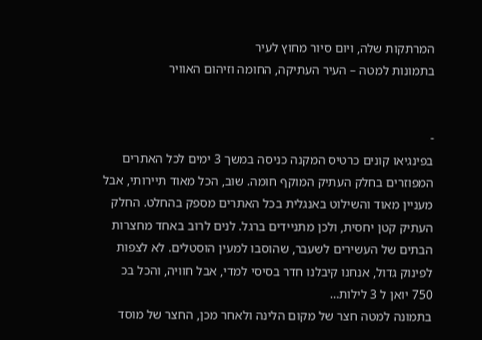המרתקות שלה, ויום סיור מחוץ לעיר
בתמונות למטה – העיר העתיקה, החומה וזיהום האוויר


-
בפינגיאו קונים כרטיס המקנה כניסה במשך 3 ימים לכל האתרים המפוזרים בחלק העתיק המוקף חומה. שוב, הכל מאוד תיירותי, אבל מעניין מאוד והשילוט באנגלית בכל האתרים מספק בהחלט. החלק העתיק קטן יחסית, ולכן מתניידים ברגל. לנים לרוב באחד מחצרות הבתים של העשירים לשעבר, שהוסבו למעין הוסטלים. לא לצפות לפינוק גדול, אנחנו קיבלנו חדר בסיסי למדי, אבל חוויה, והכל בכ 750 יואן ל 3 לילות…
בתמונה למטה חצר של מקום הלינה ולאחר מכן, החצר של מוסד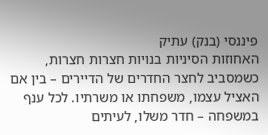פיננסי (בנק) עתיק
האחוזות הסיניות בנויות חצרות חצרות, כשמסביב לחצר החדרים של הדיירים – בין אם האציל עצמו, משפחתו או משרתיו. לכל ענף במשפחה – חדר משלו, לעיתים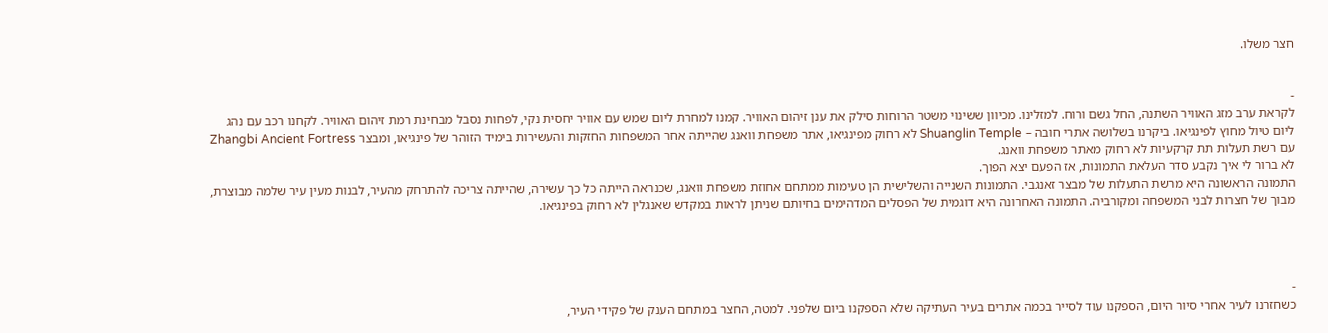חצר משלו.


-
לקראת ערב מזג האוויר השתנה, החל גשם ורוח. למזלינו. מכיוון ששינוי משטר הרוחות סילק את ענן זיהום האוויר. קמנו למחרת ליום שמש עם אוויר יחסית נקי, לפחות נסבל מבחינת רמת זיהום האוויר. לקחנו רכב עם נהג ליום טיול מחוץ לפינגיאו. ביקרנו בשלושה אתרי חובה – Shuanglin Temple לא רחוק מפינגיאו, אתר משפחת וואנג שהייתה אחר המשפחות החזקות והעשירות בימיד הזוהר של פינגיאו, ומבצר Zhangbi Ancient Fortress עם רשת תעלות תת קרקעיות לא רחוק מאתר משפחת וואנג.
לא ברור לי איך נקבע סדר העלאת התמונות, אז הפעם יצא הפוך.
התמונה הראשונה היא מרשת התעלות של מבצר זאנגבי. התמונות השנייה והשלישית הן טעימות ממתחם אחוזת משפחת וואנג, שכנראה הייתה כל כך עשירה, שהייתה צריכה להתרחק מהעיר, לבנות מעין עיר שלמה מבוצרת, מבוך של חצרות לבני המשפחה ומקורביה. התמונה האחרונה היא דוגמית של הפסלים המדהימים בחיותם שניתן לראות במקדש שאנגלין לא רחוק בפינגיאו.




-
כשחזרנו לעיר אחרי סיור היום, הספקנו עוד לסייר בכמה אתרים בעיר העתיקה שלא הספקנו ביום שלפני. למטה, החצר במתחם הענק של פקידי העיר,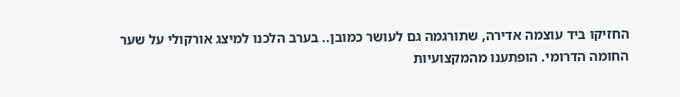החזיקו ביד עוצמה אדירה, שתורגמה גם לעושר כמובן.. בערב הלכנו למיצג אורקולי על שער החומה הדרומי. הופתענו מהמקצועיות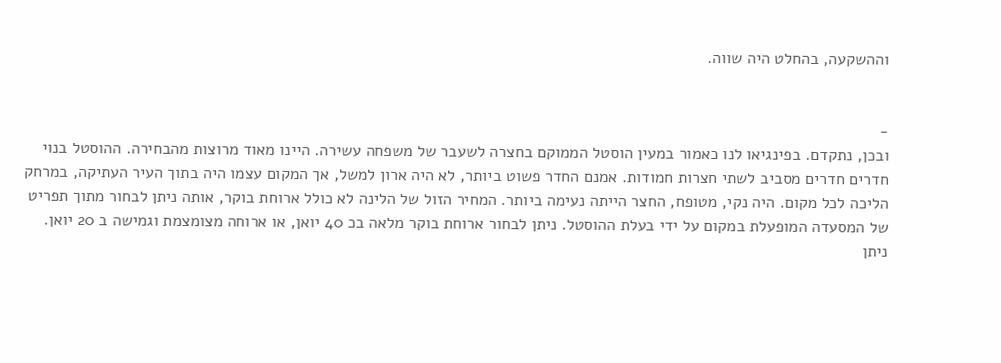וההשקעה, בהחלט היה שווה.


-
ובכן, נתקדם. בפינגיאו לנו כאמור במעין הוסטל הממוקם בחצרה לשעבר של משפחה עשירה. היינו מאוד מרוצות מהבחירה. ההוסטל בנוי חדרים חדרים מסביב לשתי חצרות חמודות. אמנם החדר פשוט ביותר, לא היה ארון למשל, אך המקום עצמו היה בתוך העיר העתיקה, במרחק הליכה לכל מקום. היה נקי, מטופח, החצר הייתה נעימה ביותר. המחיר הזול של הלינה לא כולל ארוחת בוקר, אותה ניתן לבחור מתוך תפריט של המסעדה המופעלת במקום על ידי בעלת ההוסטל. ניתן לבחור ארוחת בוקר מלאה בכ 40 יואן, או ארוחה מצומצמת וגמישה ב 20 יואן. ניתן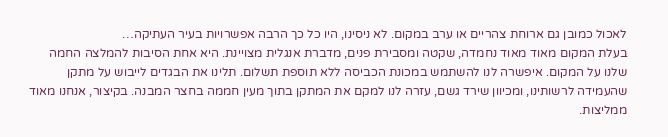לאכול כמובן גם ארוחת צהריים או ערב במקום. לא ניסינו, היו כל כך הרבה אפשרויות בעיר העתיקה…
בעלת המקום מאוד מאוד נחמדה, שקטה ומסבירת פנים, מדברת אנגלית מצויינת. היא אחת הסיבות להמלצה החמה שלנו על המקום. איפשרה לנו להשתמש במכונת הכביסה ללא תוספת תשלום. תלינו את הבגדים לייבוש על מתקן שהעמידה לרשותינו, ומכיוון שירד גשם, עזרה לנו למקם את המתקן בתוך מעין חממה בחצר המבנה. בקיצור, אנחנו מאוד ממליצות.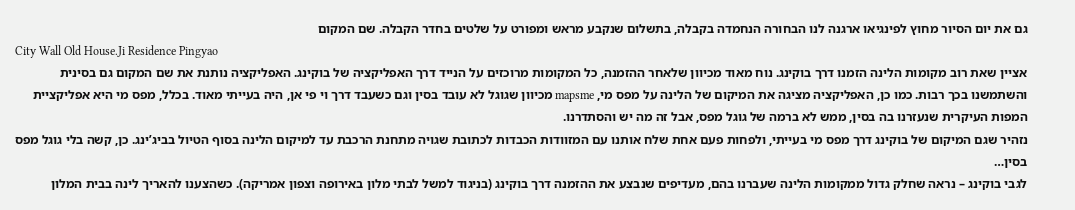גם את יום הסיור מחוץ לפינגיאו ארגנה לנו הבחורה הנחמדה בקבלה, בתשלום שנקבע מראש ומפורט על שלטים בחדר הקבלה. שם המקום
City Wall Old House.Ji Residence Pingyao
אציין שאת רוב מקומות הלינה הזמנו דרך בוקינג. נוח מאוד מכיוון שלאחר ההזמנה, כל המקומות מרוכזים על הנייד דרך האפליקציה של בוקינג. האפליקציה נותנת את שם המקום גם בסינית והשתמשנו בכך רבות. כמו כן, האפליקציה מציגה את המיקום של הלינה על מפס מי, mapsme מכיוון שגוגל לא עובד בסין וגם כשעבד דרך וי פי אן, היה בעייתי מאוד. בכלל, מפס מי היא אפליקציית המפות העיקרית שנעזרנו בה בסין, ממש לא ברמה של גוגל מפס, אבל זה מה יש והסתדרנו.
נזהיר שגם המיקום של בוקינג דרך מפס מי בעייתי, ולפחות פעם אחת שלח אותנו עם המזוודות הכבדות לכתובת שגויה מתחנת הרכבת עד למיקום הלינה בסוף הטיול בביג’ינג. כן, קשה בלי גוגל מפס בסין…
לגבי בוקינג – נראה שחלק גדול ממקומות הלינה שעברנו בהם, מעדיפים שנבצע את ההזמנה דרך בוקינג (בניגוד למשל לבתי מלון באירופה וצפון אמריקה). כשהצענו להאריך לינה בבית המלון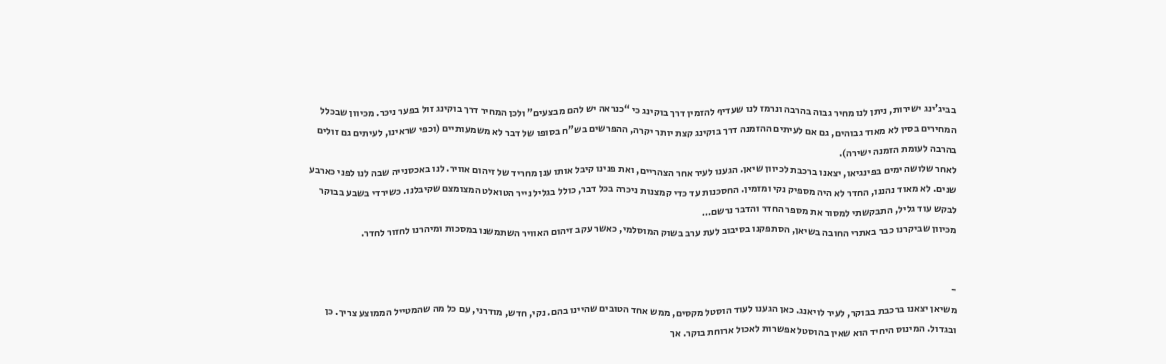בביג’ינג ישירות, ניתן לנו מחיר גבוה בהרבה ונרמז לנו שעדיף להזמין דרך בוקינג כי “כנראה יש להם מבצעים” ולכן המחיר דרך בוקינג זול בפער ניכר. מכיוון שבכלל המחירים בסין לא מאוד גבוהים, גם אם לעיתים ההזמנה דרך בוקינג קצת יותר יקרה, ההפרשים בש”ח בסופו של דבר לא משמעותיים (וכפי שראינו, לעיתים גם זולים בהרבה לעומת הזמנה ישירה).
לאחר שלושה ימים בפינגיאו, יצאנו ברכבת לכיוון שיאן. הגענו לעיר אחר הצהריים, ואת פנינו קיבל אותו ענן מחריד של זיהום אוויר. לנו באכסנייה שבה לנו לפני כארבע שנים. לא מאוד נהננו, החדר לא היה מספיק נקי ומזמין. החסכנות עד כדי קמצנות ניכרה בכל דבר, כולל בגליל נייר הטואלט המצומצם שקיבלנו. כשירדי בשבע בבוקר לבקש עוד גליל, התבקשתי למסור את מספר החדר והדבר נרשם…
מכיוון שביקרנו כבר באתרי החובה בשיאן, הסתפקנו בסיבוב לעת ערב בשוק המוסלמי, כאשר עקב זיהום האוויר השתמשנו במסכות ומיהרנו לחזור לחדר.


-
משיאן יצאנו ברכבת בבוקר, לעיר לויאנג. כאן הגענו לעוד הוסטל מקסים, ממש אחד הטובים שהיינו בהם. נקי, חדש, מודרני, עם כל מה שהמטייל הממוצע צריך. כן ובגדול. המינוס היחיד הוא שאין בהוסטל אפשרות לאכול ארוחת בוקר. אך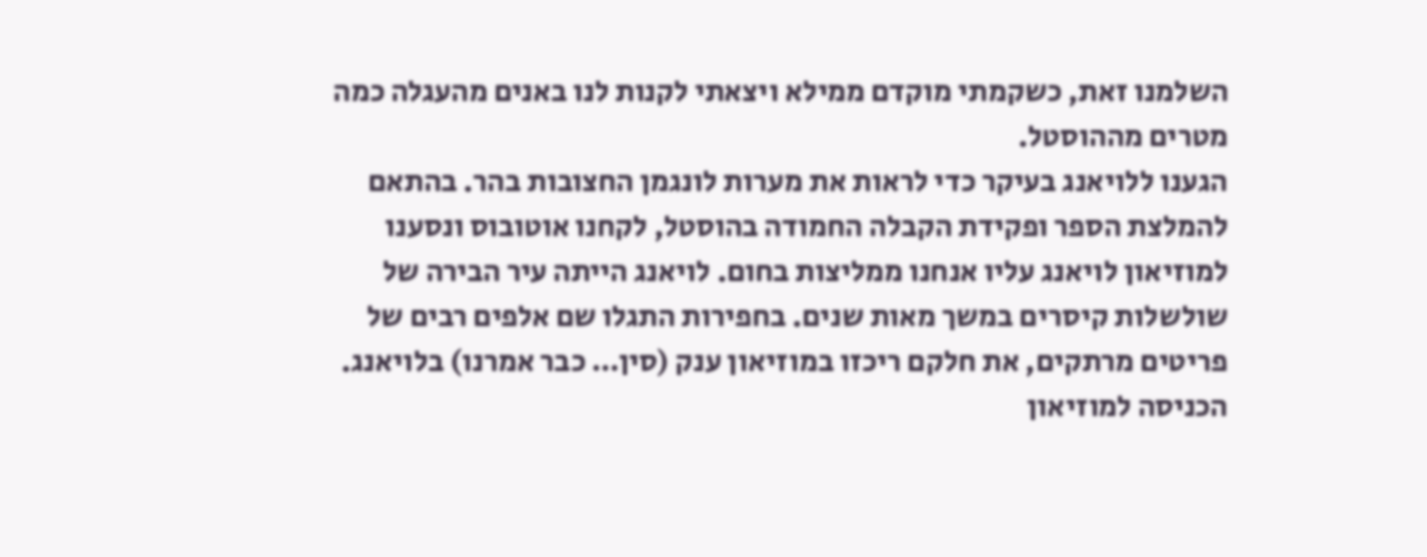השלמנו זאת, כשקמתי מוקדם ממילא ויצאתי לקנות לנו באנים מהעגלה כמה מטרים מההוסטל.
הגענו ללויאנג בעיקר כדי לראות את מערות לונגמן החצובות בהר. בהתאם להמלצת הספר ופקידת הקבלה החמודה בהוסטל, לקחנו אוטובוס ונסענו למוזיאון לויאנג עליו אנחנו ממליצות בחום. לויאנג הייתה עיר הבירה של שולשלות קיסרים במשך מאות שנים. בחפירות התגלו שם אלפים רבים של פריטים מרתקים, את חלקם ריכזו במוזיאון ענק (סין… כבר אמרנו) בלויאנג. הכניסה למוזיאון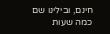חינם, ובילינו שם כמה שעות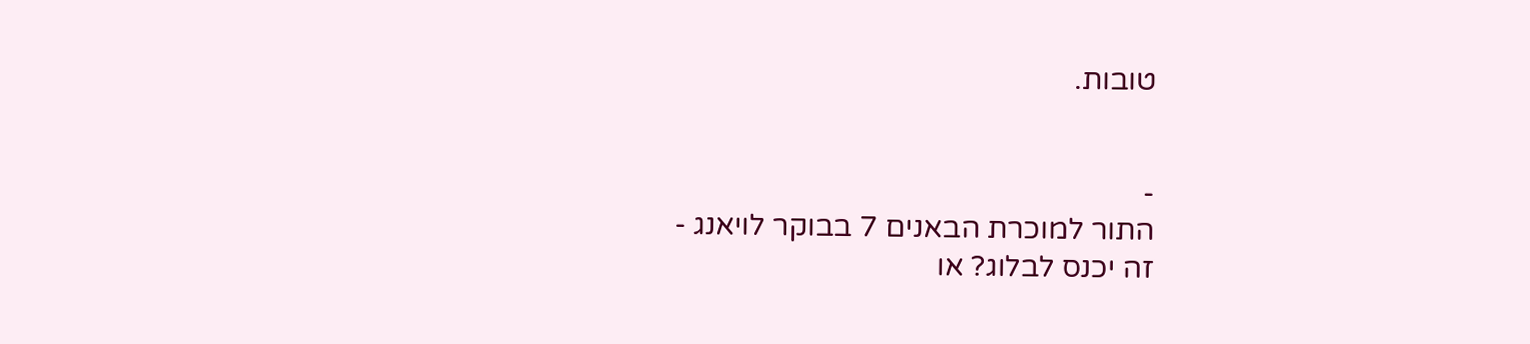טובות.


-
התור למוכרת הבאנים 7 בבוקר לויאנג -
זה יכנס לבלוג? או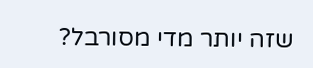שזה יותר מדי מסורבל?